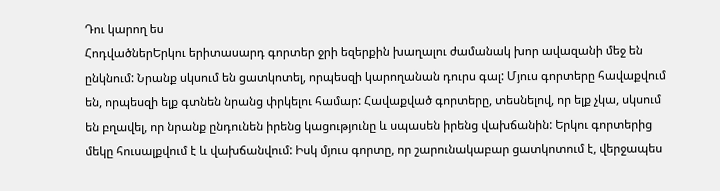Դու կարող ես
ՀոդվածներԵրկու երիտասարդ գորտեր ջրի եզերքին խաղալու ժամանակ խոր ավազանի մեջ են ընկնում: Նրանք սկսում են ցատկոտել, որպեսզի կարողանան դուրս գալ: Մյուս գորտերը հավաքվում են, որպեսզի ելք գտնեն նրանց փրկելու համար: Հավաքված գորտերը, տեսնելով, որ ելք չկա, սկսում են բղավել, որ նրանք ընդունեն իրենց կացությունը և սպասեն իրենց վախճանին: Երկու գորտերից մեկը հուսալքվում է և վախճանվում: Իսկ մյուս գորտը, որ շարունակաբար ցատկոտում է, վերջապես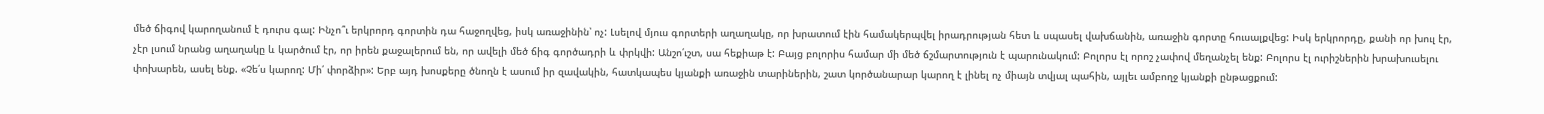մեծ ճիգով կարողանում է դուրս գալ: Ինչո՞ւ երկրորդ գորտին դա հաջողվեց, իսկ առաջինին՝ ոչ: Լսելով մյուս գորտերի աղաղակը, որ խրատում էին համակերպվել իրադրության հետ և սպասել վախճանին, առաջին գորտը հուսալքվեց: Իսկ երկրորդը, քանի որ խուլ էր, չէր լսում նրանց աղաղակը և կարծում էր, որ իրեն քաջալերում են, որ ավելի մեծ ճիգ գործադրի և փրկվի: Անշո՛ւշտ, սա հեքիաթ է: Բայց բոլորիս համար մի մեծ ճշմարտություն է պարունակում: Բոլորս էլ որոշ չափով մեղանչել ենք: Բոլորս էլ ուրիշներին խրախուսելու փոխարեն, ասել ենք. «Չե՛ս կարող: Մի՛ փորձիր»: Երբ այդ խոսքերը ծնողն է ասում իր զավակին, հատկապես կյանքի առաջին տարիներին, շատ կործանարար կարող է լինել ոչ միայն տվյալ պահին, այլեւ ամբողջ կյանքի ընթացքում: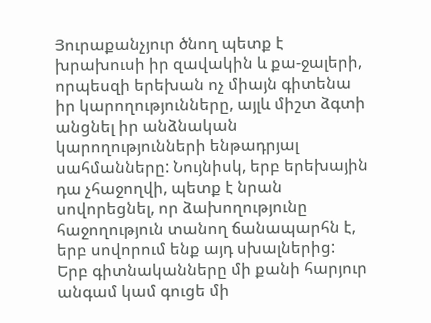Յուրաքանչյուր ծնող պետք է խրախուսի իր զավակին և քա-ջալերի, որպեսզի երեխան ոչ միայն գիտենա իր կարողությունները, այլև միշտ ձգտի անցնել իր անձնական կարողությունների ենթադրյալ սահմանները: Նույնիսկ, երբ երեխային դա չհաջողվի, պետք է նրան սովորեցնել, որ ձախողությունը հաջողություն տանող ճանապարհն է, երբ սովորում ենք այդ սխալներից:
Երբ գիտնականները մի քանի հարյուր անգամ կամ գուցե մի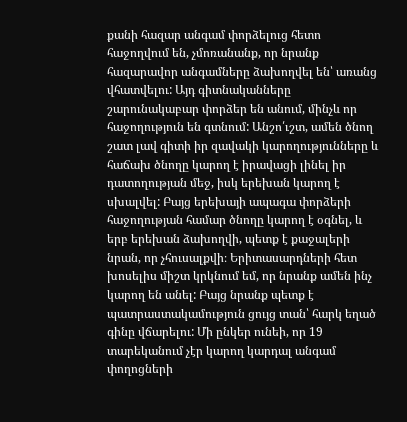քանի հազար անգամ փորձելուց հետո հաջողվում են, չմոռանանք, որ նրանք հազարավոր անգամները ձախողվել են՝ առանց վհատվելու: Այդ գիտնականները շարունակաբար փորձեր են անում, մինչև որ հաջողություն են գտնում: Անշո՛ւշտ, ամեն ծնող շատ լավ գիտի իր զավակի կարողությունները և հաճախ ծնողը կարող է իրավացի լինել իր դատողության մեջ, իսկ երեխան կարող է սխալվել: Բայց երեխայի ապագա փորձերի հաջողության համար ծնողը կարող է օգնել, և երբ երեխան ձախողվի, պետք է քաջալերի նրան, որ չհուսալքվի։ Երիտասարդների հետ խոսելիս միշտ կրկնում եմ, որ նրանք ամեն ինչ կարող են անել: Բայց նրանք պետք է պատրաստակամություն ցույց տան՝ հարկ եղած գինը վճարելու: Մի ընկեր ունեի, որ 19 տարեկանում չէր կարող կարդալ անգամ փողոցների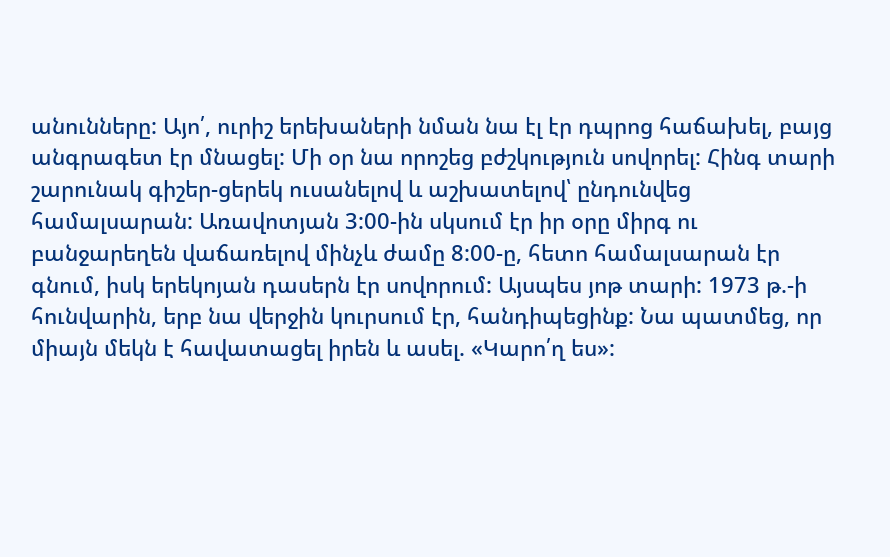անունները: Այո՛, ուրիշ երեխաների նման նա էլ էր դպրոց հաճախել, բայց անգրագետ էր մնացել: Մի օր նա որոշեց բժշկություն սովորել: Հինգ տարի շարունակ գիշեր-ցերեկ ուսանելով և աշխատելով՝ ընդունվեց համալսարան: Առավոտյան 3:00-ին սկսում էր իր օրը միրգ ու բանջարեղեն վաճառելով մինչև ժամը 8:00-ը, հետո համալսարան էր գնում, իսկ երեկոյան դասերն էր սովորում: Այսպես յոթ տարի: 1973 թ.-ի հունվարին, երբ նա վերջին կուրսում էր, հանդիպեցինք: Նա պատմեց, որ միայն մեկն է հավատացել իրեն և ասել. «Կարո՛ղ ես»: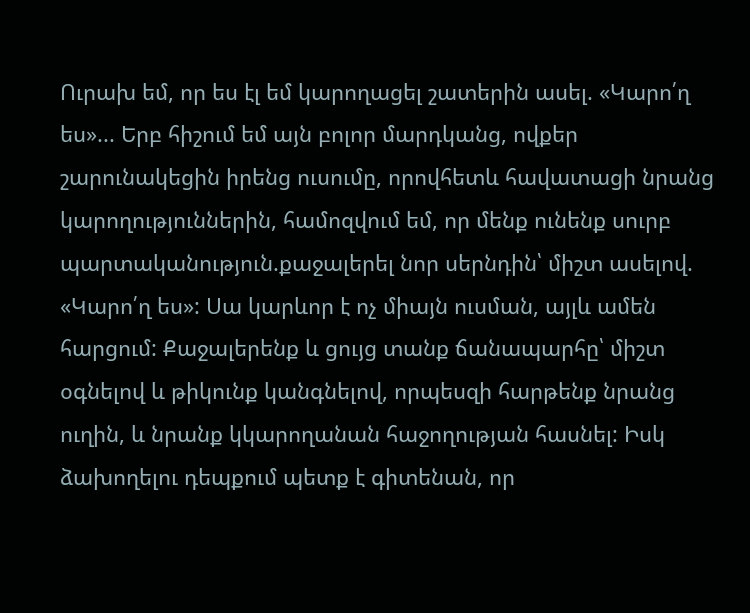Ուրախ եմ, որ ես էլ եմ կարողացել շատերին ասել. «Կարո՛ղ ես»... Երբ հիշում եմ այն բոլոր մարդկանց, ովքեր շարունակեցին իրենց ուսումը, որովհետև հավատացի նրանց կարողություններին, համոզվում եմ, որ մենք ունենք սուրբ պարտականություն.քաջալերել նոր սերնդին՝ միշտ ասելով. «Կարո՛ղ ես»: Սա կարևոր է ոչ միայն ուսման, այլև ամեն հարցում: Քաջալերենք և ցույց տանք ճանապարհը՝ միշտ օգնելով և թիկունք կանգնելով, որպեսզի հարթենք նրանց ուղին, և նրանք կկարողանան հաջողության հասնել: Իսկ ձախողելու դեպքում պետք է գիտենան, որ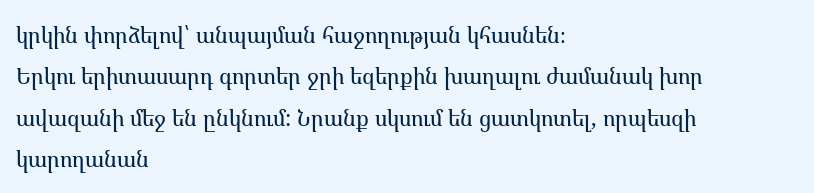կրկին փորձելով՝ անպայման հաջողության կհասնեն։
Երկու երիտասարդ գորտեր ջրի եզերքին խաղալու ժամանակ խոր ավազանի մեջ են ընկնում: Նրանք սկսում են ցատկոտել, որպեսզի կարողանան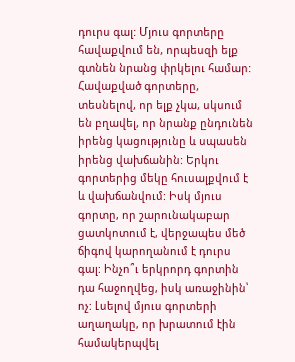դուրս գալ: Մյուս գորտերը հավաքվում են, որպեսզի ելք գտնեն նրանց փրկելու համար: Հավաքված գորտերը, տեսնելով, որ ելք չկա, սկսում են բղավել, որ նրանք ընդունեն իրենց կացությունը և սպասեն իրենց վախճանին: Երկու գորտերից մեկը հուսալքվում է և վախճանվում: Իսկ մյուս գորտը, որ շարունակաբար ցատկոտում է, վերջապես մեծ ճիգով կարողանում է դուրս գալ: Ինչո՞ւ երկրորդ գորտին դա հաջողվեց, իսկ առաջինին՝ ոչ: Լսելով մյուս գորտերի աղաղակը, որ խրատում էին համակերպվել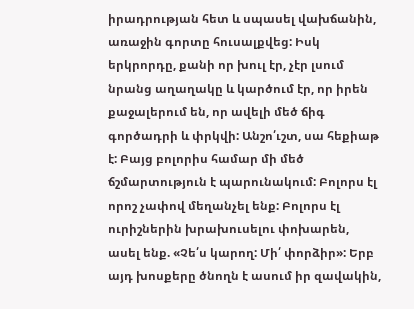իրադրության հետ և սպասել վախճանին, առաջին գորտը հուսալքվեց: Իսկ երկրորդը, քանի որ խուլ էր, չէր լսում նրանց աղաղակը և կարծում էր, որ իրեն քաջալերում են, որ ավելի մեծ ճիգ գործադրի և փրկվի: Անշո՛ւշտ, սա հեքիաթ է: Բայց բոլորիս համար մի մեծ ճշմարտություն է պարունակում: Բոլորս էլ որոշ չափով մեղանչել ենք: Բոլորս էլ ուրիշներին խրախուսելու փոխարեն, ասել ենք. «Չե՛ս կարող: Մի՛ փորձիր»: Երբ այդ խոսքերը ծնողն է ասում իր զավակին,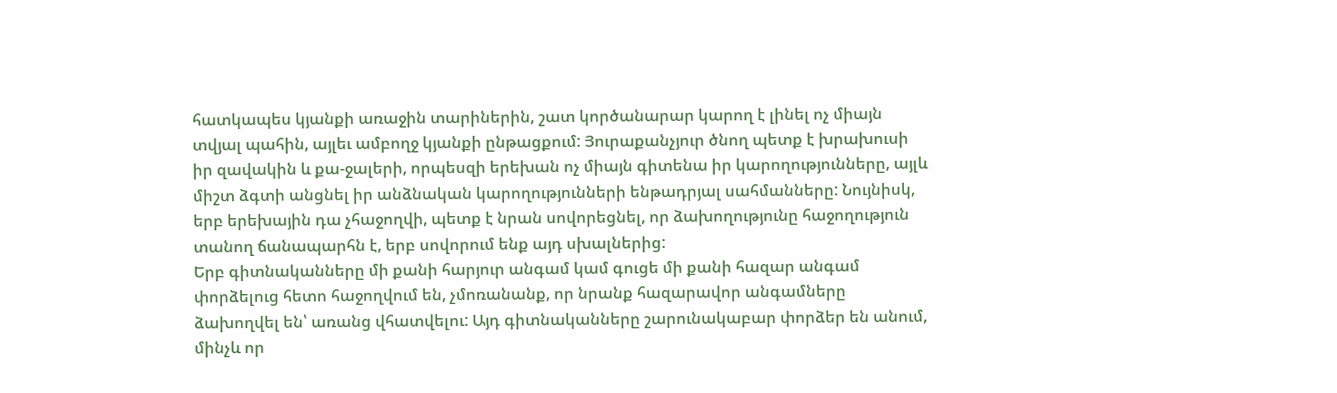հատկապես կյանքի առաջին տարիներին, շատ կործանարար կարող է լինել ոչ միայն տվյալ պահին, այլեւ ամբողջ կյանքի ընթացքում: Յուրաքանչյուր ծնող պետք է խրախուսի իր զավակին և քա-ջալերի, որպեսզի երեխան ոչ միայն գիտենա իր կարողությունները, այլև միշտ ձգտի անցնել իր անձնական կարողությունների ենթադրյալ սահմանները: Նույնիսկ, երբ երեխային դա չհաջողվի, պետք է նրան սովորեցնել, որ ձախողությունը հաջողություն տանող ճանապարհն է, երբ սովորում ենք այդ սխալներից:
Երբ գիտնականները մի քանի հարյուր անգամ կամ գուցե մի քանի հազար անգամ փորձելուց հետո հաջողվում են, չմոռանանք, որ նրանք հազարավոր անգամները ձախողվել են՝ առանց վհատվելու: Այդ գիտնականները շարունակաբար փորձեր են անում, մինչև որ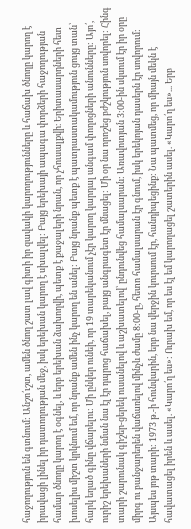հաջողություն են գտնում: Անշո՛ւշտ, ամեն ծնող շատ լավ գիտի իր զավակի կարողությունները և հաճախ ծնողը կարող է իրավացի լինել իր դատողության մեջ, իսկ երեխան կարող է սխալվել: Բայց երեխայի ապագա փորձերի հաջողության համար ծնողը կարող է օգնել, և երբ երեխան ձախողվի, պետք է քաջալերի նրան, որ չհուսալքվի։ Երիտասարդների հետ խոսելիս միշտ կրկնում եմ, որ նրանք ամեն ինչ կարող են անել: Բայց նրանք պետք է պատրաստակամություն ցույց տան՝ հարկ եղած գինը վճարելու: Մի ընկեր ունեի, որ 19 տարեկանում չէր կարող կարդալ անգամ փողոցների անունները: Այո՛, ուրիշ երեխաների նման նա էլ էր դպրոց հաճախել, բայց անգրագետ էր մնացել: Մի օր նա որոշեց բժշկություն սովորել: Հինգ տարի շարունակ գիշեր-ցերեկ ուսանելով և աշխատելով՝ ընդունվեց համալսարան: Առավոտյան 3:00-ին սկսում էր իր օրը միրգ ու բանջարեղեն վաճառելով մինչև ժամը 8:00-ը, հետո համալսարան էր գնում, իսկ երեկոյան դասերն էր սովորում: Այսպես յոթ տարի: 1973 թ.-ի հունվարին, երբ նա վերջին կուրսում էր, հանդիպեցինք: Նա պատմեց, որ միայն մեկն է հավատացել իրեն և ասել. «Կարո՛ղ ես»: Ուրախ եմ, որ ես էլ եմ կարողացել շատերին ասել. «Կարո՛ղ ես»... Երբ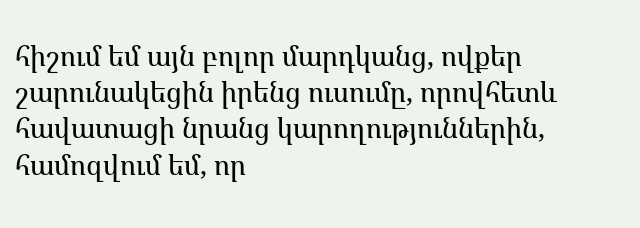հիշում եմ այն բոլոր մարդկանց, ովքեր շարունակեցին իրենց ուսումը, որովհետև հավատացի նրանց կարողություններին, համոզվում եմ, որ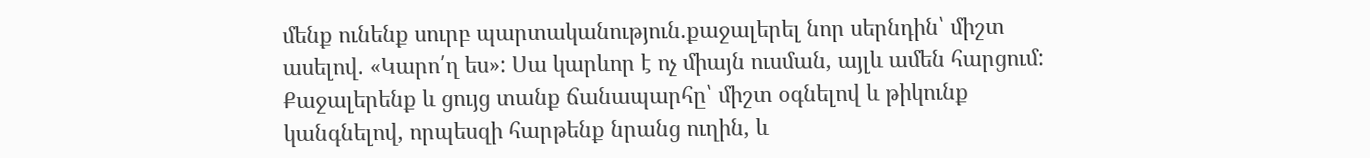մենք ունենք սուրբ պարտականություն.քաջալերել նոր սերնդին՝ միշտ ասելով. «Կարո՛ղ ես»: Սա կարևոր է ոչ միայն ուսման, այլև ամեն հարցում: Քաջալերենք և ցույց տանք ճանապարհը՝ միշտ օգնելով և թիկունք կանգնելով, որպեսզի հարթենք նրանց ուղին, և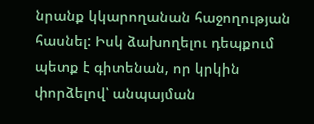նրանք կկարողանան հաջողության հասնել: Իսկ ձախողելու դեպքում պետք է գիտենան, որ կրկին փորձելով՝ անպայման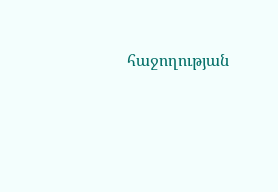հաջողության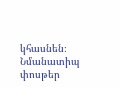կհասնեն։
Նմանատիպ փոսթեր